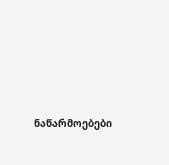ნაწარმოებები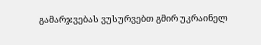გამარჯვებას ვუსურვებთ გმირ უკრაინელ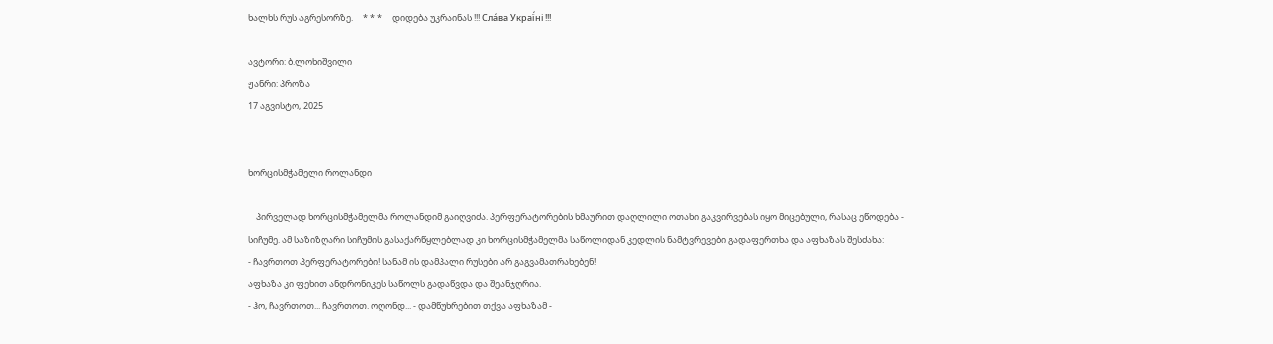ხალხს რუს აგრესორზე.     * * *     დიდება უკრაინას !!! Сла́ва Украї́ні !!!

ავტორი: ბ.ლოხიშვილი
ჟანრი: პროზა
17 აგვისტო, 2025


ხორცისმჭამელი როლანდი

    პირველად ხორცისმჭამელმა როლანდიმ გაიღვიძა. პერფერატორების ხმაურით დაღლილი ოთახი გაკვირვებას იყო მიცებული, რასაც ეწოდება - სიჩუმე. ამ საზიზღარი სიჩუმის გასაქარწყლებლად კი ხორცისმჭამელმა საწოლიდან კედლის ნამტვრევები გადაფერთხა და აფხაზას შესძახა:
- ჩავრთოთ პერფერატორები! სანამ ის დამპალი რუსები არ გაგვამათრახებენ!
აფხაზა კი ფეხით ანდრონიკეს საწოლს გადაწვდა და შეანჯღრია.
- ჰო, ჩავრთოთ... ჩავრთოთ. ოღონდ... - დამწუხრებით თქვა აფხაზამ -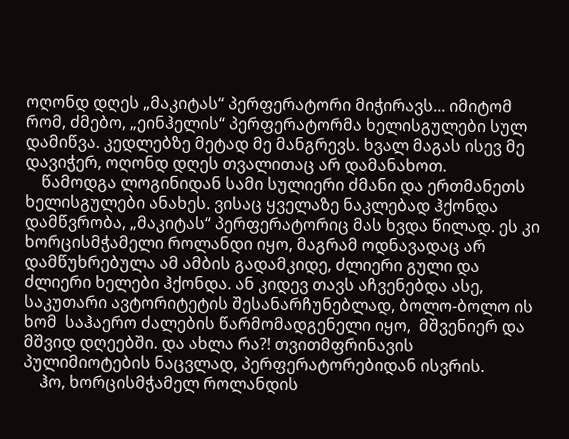ოღონდ დღეს „მაკიტას“ პერფერატორი მიჭირავს... იმიტომ რომ, ძმებო, „ეინჰელის“ პერფერატორმა ხელისგულები სულ დამიწვა. კედლებზე მეტად მე მანგრევს. ხვალ მაგას ისევ მე დავიჭერ, ოღონდ დღეს თვალითაც არ დამანახოთ.
    წამოდგა ლოგინიდან სამი სულიერი ძმანი და ერთმანეთს ხელისგულები ანახეს. ვისაც ყველაზე ნაკლებად ჰქონდა დამწვრობა, „მაკიტას“ პერფერატორიც მას ხვდა წილად. ეს კი ხორცისმჭამელი როლანდი იყო, მაგრამ ოდნავადაც არ დამწუხრებულა ამ ამბის გადამკიდე, ძლიერი გული და ძლიერი ხელები ჰქონდა. ან კიდევ თავს აჩვენებდა ასე, საკუთარი ავტორიტეტის შესანარჩუნებლად, ბოლო-ბოლო ის ხომ  საჰაერო ძალების წარმომადგენელი იყო,  მშვენიერ და მშვიდ დღეებში. და ახლა რა?! თვითმფრინავის პულიმიოტების ნაცვლად, პერფერატორებიდან ისვრის.
    ჰო, ხორცისმჭამელ როლანდის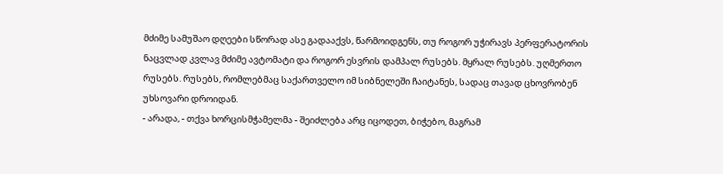მძიმე სამუშაო დღეები სწორად ასე გადააქვს, წარმოიდგენს, თუ როგორ უჭირავს პერფერატორის ნაცვლად კვლავ მძიმე ავტომატი და როგორ ესვრის დამპალ რუსებს. მყრალ რუსებს. უღმერთო რუსებს. რუსებს, რომლებმაც საქართველო იმ სიბნელეში ჩაიტანეს, სადაც თავად ცხოვრობენ უხსოვარი დროიდან.
- არადა, - თქვა ხორცისმჭამელმა - შეიძლება არც იცოდეთ, ბიჭებო, მაგრამ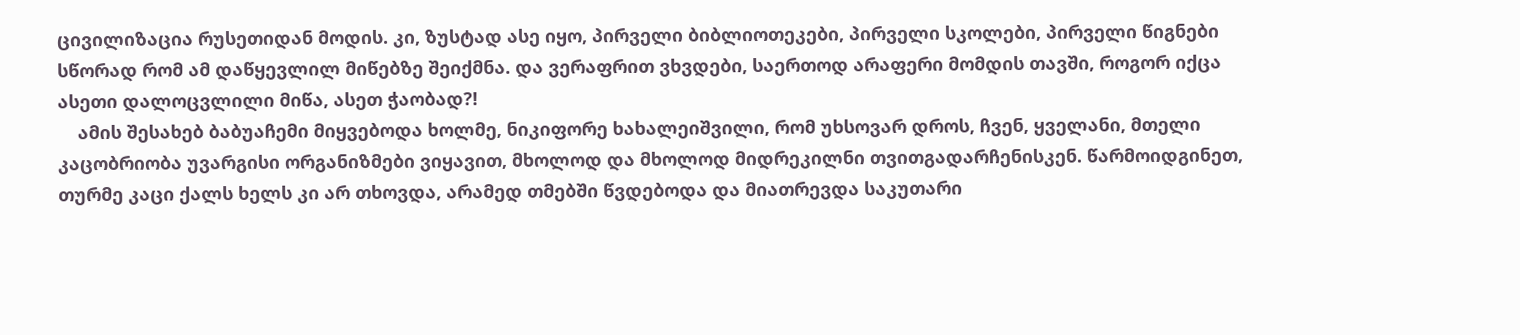ცივილიზაცია რუსეთიდან მოდის. კი, ზუსტად ასე იყო, პირველი ბიბლიოთეკები, პირველი სკოლები, პირველი წიგნები სწორად რომ ამ დაწყევლილ მიწებზე შეიქმნა. და ვერაფრით ვხვდები, საერთოდ არაფერი მომდის თავში, როგორ იქცა ასეთი დალოცვლილი მიწა, ასეთ ჭაობად?!
    ამის შესახებ ბაბუაჩემი მიყვებოდა ხოლმე, ნიკიფორე ხახალეიშვილი, რომ უხსოვარ დროს, ჩვენ, ყველანი, მთელი კაცობრიობა უვარგისი ორგანიზმები ვიყავით, მხოლოდ და მხოლოდ მიდრეკილნი თვითგადარჩენისკენ. წარმოიდგინეთ, თურმე კაცი ქალს ხელს კი არ თხოვდა, არამედ თმებში წვდებოდა და მიათრევდა საკუთარი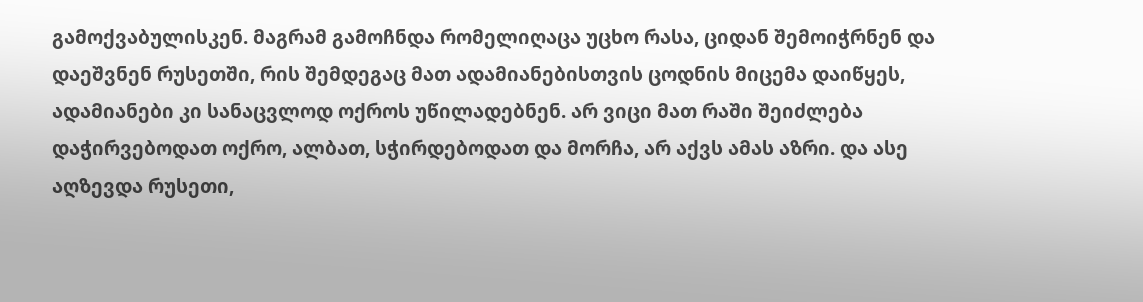გამოქვაბულისკენ. მაგრამ გამოჩნდა რომელიღაცა უცხო რასა, ციდან შემოიჭრნენ და დაეშვნენ რუსეთში, რის შემდეგაც მათ ადამიანებისთვის ცოდნის მიცემა დაიწყეს, ადამიანები კი სანაცვლოდ ოქროს უწილადებნენ. არ ვიცი მათ რაში შეიძლება დაჭირვებოდათ ოქრო, ალბათ, სჭირდებოდათ და მორჩა, არ აქვს ამას აზრი. და ასე აღზევდა რუსეთი,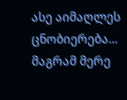ასე აიმაღლეს ცნობიერება... მაგრამ მერე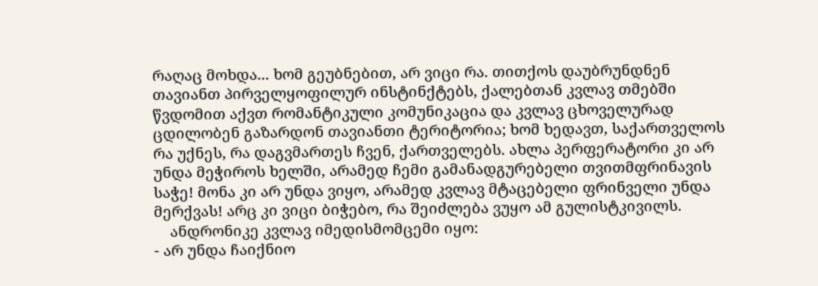რაღაც მოხდა... ხომ გეუბნებით, არ ვიცი რა. თითქოს დაუბრუნდნენ თავიანთ პირველყოფილურ ინსტინქტებს, ქალებთან კვლავ თმებში წვდომით აქვთ რომანტიკული კომუნიკაცია და კვლავ ცხოველურად ცდილობენ გაზარდონ თავიანთი ტერიტორია; ხომ ხედავთ, საქართველოს რა უქნეს, რა დაგვმართეს ჩვენ, ქართველებს. ახლა პერფერატორი კი არ უნდა მეჭიროს ხელში, არამედ ჩემი გამანადგურებელი თვითმფრინავის საჭე! მონა კი არ უნდა ვიყო, არამედ კვლავ მტაცებელი ფრინველი უნდა მერქვას! არც კი ვიცი ბიჭებო, რა შეიძლება ვუყო ამ გულისტკივილს.
    ანდრონიკე კვლავ იმედისმომცემი იყო:
- არ უნდა ჩაიქნიო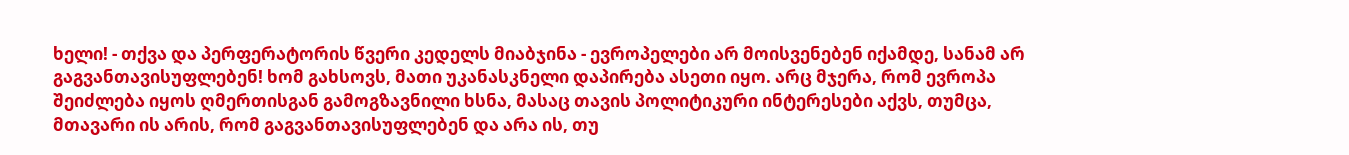ხელი! - თქვა და პერფერატორის წვერი კედელს მიაბჯინა - ევროპელები არ მოისვენებენ იქამდე, სანამ არ გაგვანთავისუფლებენ! ხომ გახსოვს, მათი უკანასკნელი დაპირება ასეთი იყო. არც მჯერა, რომ ევროპა შეიძლება იყოს ღმერთისგან გამოგზავნილი ხსნა, მასაც თავის პოლიტიკური ინტერესები აქვს, თუმცა, მთავარი ის არის, რომ გაგვანთავისუფლებენ და არა ის, თუ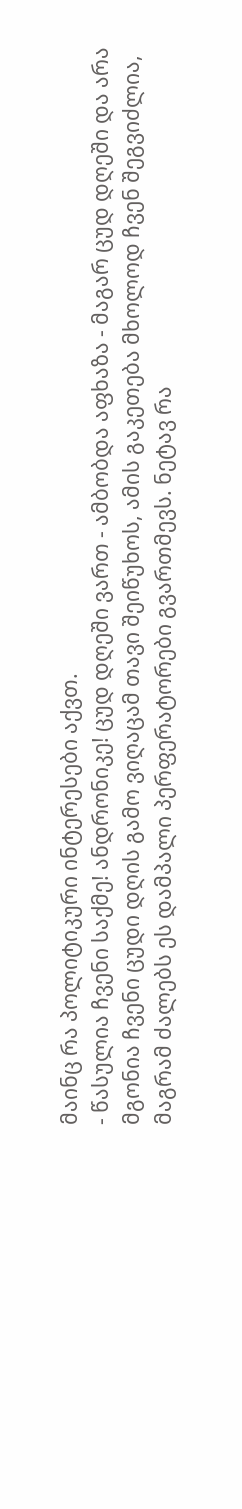მაინც რა პოლიტიკური ინტერესები აქვთ.
- წასულია ჩვენი საქმე! ანდრონიკე! ცუდ დღეში ვართ - ამბობდა აფხაზა - მაგარ ცუდ დღეში და არა მგონია ჩვენი ცუდი დღის გამო ვიღაცამ თავი შეიწუხოს, ამის გაკეთება მხოლოდ ჩვენ შეგვიძლია, მაგრამ ძალებს ეს დამპალი პერფერატორები გვართმევს. ნეტავ რა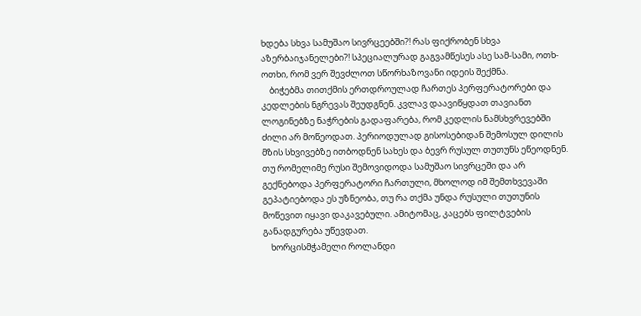ხდება სხვა სამუშაო სივრცეებში?! რას ფიქრობენ სხვა აზერბაიჯანელები?! სპეციალურად გაგვამწესეს ასე სამ-სამი, ოთხ-ოთხი, რომ ვერ შევძლოთ სწორხაზოვანი იდეის შექმნა.
    ბიჭებმა თითქმის ერთდროულად ჩართეს პერფერატორები და კედლების ნგრევას შეუდგნენ. კვლავ დაავიწყდათ თავიანთ ლოგინებზე ნაჭრების გადაფარება, რომ კედლის ნამსხვრევებში ძილი არ მოწეოდათ. პერიოდულად გისოსებიდან შემოსულ დილის მზის სხვივებზე ითბოდნენ სახეს და ბევრ რუსულ თუთუნს ეწეოდნენ. თუ რომელიმე რუსი შემოვიდოდა სამუშაო სივრცეში და არ გექნებოდა პერფერატორი ჩართული, მხოლოდ იმ შემთხვევაში გეპატიებოდა ეს უზნეობა, თუ რა თქმა უნდა რუსული თუთუნის მოწევით იყავი დაკავებული. ამიტომაც, კაცებს ფილტვების განადგურება უწევდათ.
    ხორცისმჭამელი როლანდი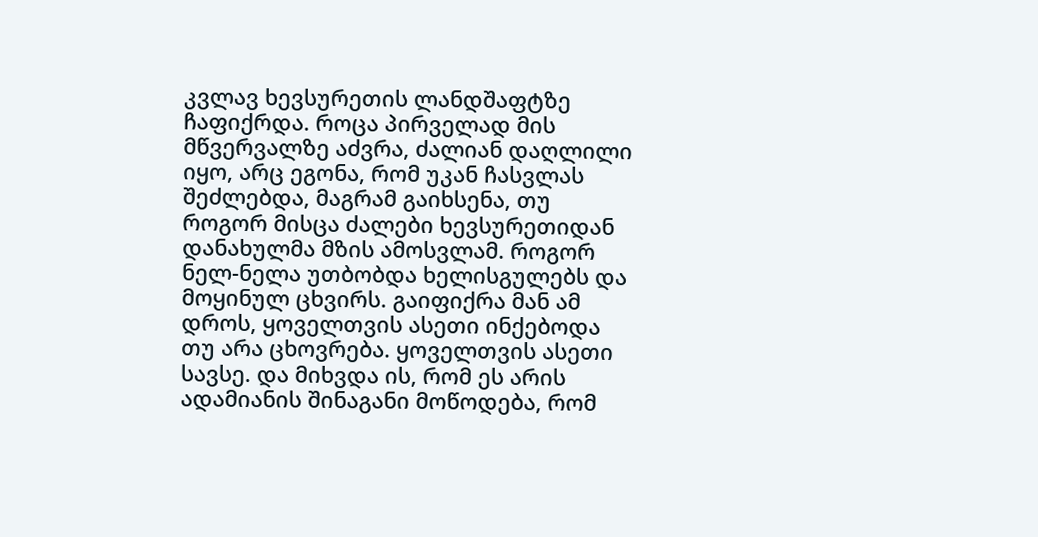კვლავ ხევსურეთის ლანდშაფტზე ჩაფიქრდა. როცა პირველად მის მწვერვალზე აძვრა, ძალიან დაღლილი იყო, არც ეგონა, რომ უკან ჩასვლას შეძლებდა, მაგრამ გაიხსენა, თუ როგორ მისცა ძალები ხევსურეთიდან დანახულმა მზის ამოსვლამ. როგორ ნელ-ნელა უთბობდა ხელისგულებს და მოყინულ ცხვირს. გაიფიქრა მან ამ დროს, ყოველთვის ასეთი ინქებოდა თუ არა ცხოვრება. ყოველთვის ასეთი სავსე. და მიხვდა ის, რომ ეს არის ადამიანის შინაგანი მოწოდება, რომ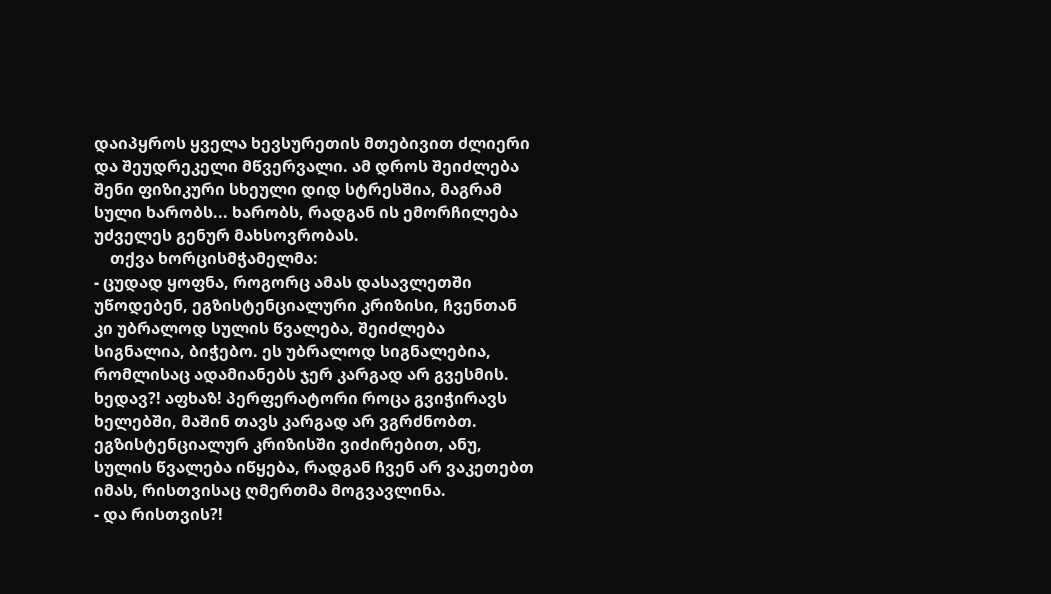დაიპყროს ყველა ხევსურეთის მთებივით ძლიერი და შეუდრეკელი მწვერვალი. ამ დროს შეიძლება შენი ფიზიკური სხეული დიდ სტრესშია, მაგრამ სული ხარობს... ხარობს, რადგან ის ემორჩილება უძველეს გენურ მახსოვრობას.
    თქვა ხორცისმჭამელმა:
- ცუდად ყოფნა, როგორც ამას დასავლეთში უწოდებენ, ეგზისტენციალური კრიზისი, ჩვენთან კი უბრალოდ სულის წვალება, შეიძლება სიგნალია, ბიჭებო. ეს უბრალოდ სიგნალებია, რომლისაც ადამიანებს ჯერ კარგად არ გვესმის. ხედავ?! აფხაზ! პერფერატორი როცა გვიჭირავს ხელებში, მაშინ თავს კარგად არ ვგრძნობთ. ეგზისტენციალურ კრიზისში ვიძირებით, ანუ, სულის წვალება იწყება, რადგან ჩვენ არ ვაკეთებთ იმას, რისთვისაც ღმერთმა მოგვავლინა.
- და რისთვის?!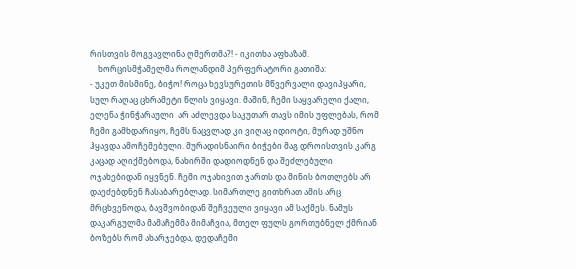რისთვის მოგვავლინა ღმერთმა?! - იკითხა აფხაზამ.
    ხორცისმჭამელმა როლანდიმ პერფერატორი გათიშა:
- უკეთ მისმინე, ბიჭო! როცა ხევსურეთის მწვერვალი დავიპყარი, სულ რაღაც ცხრამეტი წლის ვიყავი. მაშინ, ჩემი საყვარელი ქალი, ელენა ჭინჭარაული  არ აძლევდა საკუთარ თავს იმის უფლებას, რომ ჩემი გამხდარიყო, ჩემს ნაცვლად კი ვიღაც იდიოტი, მურად უშნო ჰყავდა ამოჩემებული. მურადისნაირი ბიჭები მაგ დროისთვის კარგ კაცად აღიქმებოდა, ნახირში დადიოდნენ და შეძლებული ოჯახებიდან იყვნენ. ჩემი ოჯახივით ჯართს და მინის ბოთლებს არ დაეძებდნენ ჩასაბარებლად. სიმართლე გითხრათ ამის არც მრცხვენოდა, ბავშვობიდან შეჩვეული ვიყავი ამ საქმეს. ნამუს დაკარგულმა მამაჩემმა მიმაჩვია, მთელ ფულს გორთუბნელ ქმრიან ბოზებს რომ ახარჯებდა, დედაჩემი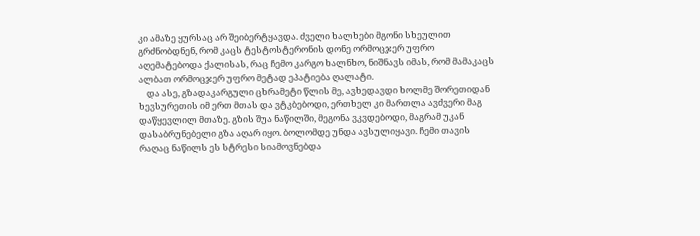კი ამაზე ყურსაც არ შეიბერტყავდა. ძველი ხალხები მგონი სხეულით გრძნობდნენ, რომ კაცს ტესტოსტერონის დონე ორმოცჯერ უფრო აღემატებოდა ქალისას, რაც ჩემო კარგო ხალნხო, ნიშნავს იმას, რომ მამაკაცს ალბათ ორმოცჯერ უფრო მეტად ეპატიება ღალატი.
    და ასე, გზადაკარგული ცხრამეტი წლის მე, ავხედავდი ხოლმე შორეთიდან ხევსურეთის იმ ერთ მთას და ვტკბებოდი, ერთხელ კი მართლა ავძვერი მაგ დაწყევლილ მთაზე. გზის შუა ნაწილში, მეგონა ვკვდებოდი, მაგრამ უკან დასაბრუნებელი გზა აღარ იყო. ბოლომდე უნდა ავსულიყავი. ჩემი თავის რაღაც ნაწილს ეს სტრესი სიამოვნებდა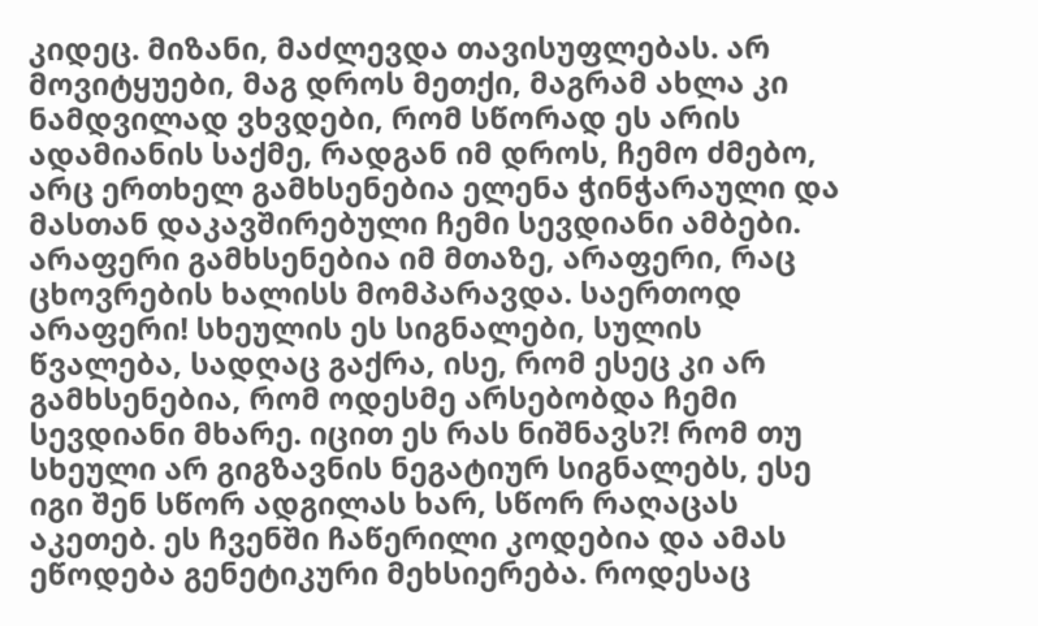კიდეც. მიზანი, მაძლევდა თავისუფლებას. არ მოვიტყუები, მაგ დროს მეთქი, მაგრამ ახლა კი ნამდვილად ვხვდები, რომ სწორად ეს არის ადამიანის საქმე, რადგან იმ დროს, ჩემო ძმებო, არც ერთხელ გამხსენებია ელენა ჭინჭარაული და მასთან დაკავშირებული ჩემი სევდიანი ამბები. არაფერი გამხსენებია იმ მთაზე, არაფერი, რაც ცხოვრების ხალისს მომპარავდა. საერთოდ არაფერი! სხეულის ეს სიგნალები, სულის წვალება, სადღაც გაქრა, ისე, რომ ესეც კი არ გამხსენებია, რომ ოდესმე არსებობდა ჩემი სევდიანი მხარე. იცით ეს რას ნიშნავს?! რომ თუ სხეული არ გიგზავნის ნეგატიურ სიგნალებს, ესე იგი შენ სწორ ადგილას ხარ, სწორ რაღაცას აკეთებ. ეს ჩვენში ჩაწერილი კოდებია და ამას ეწოდება გენეტიკური მეხსიერება. როდესაც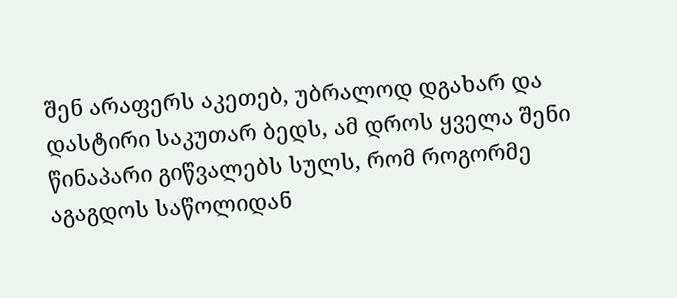შენ არაფერს აკეთებ, უბრალოდ დგახარ და დასტირი საკუთარ ბედს, ამ დროს ყველა შენი წინაპარი გიწვალებს სულს, რომ როგორმე აგაგდოს საწოლიდან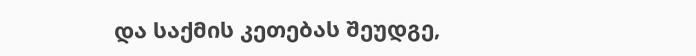და საქმის კეთებას შეუდგე,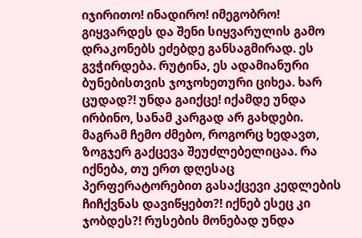იჯირითო! ინადირო! იმეგობრო! გიყვარდეს და შენი სიყვარულის გამო დრაკონებს ეძებდე განსაგმირად. ეს გვჭირდება. რუტინა, ეს ადამიანური ბუნებისთვის ჯოჯოხეთური ციხეა. ხარ ცუდად?! უნდა გაიქცე! იქამდე უნდა ირბინო, სანამ კარგად არ გახდები. მაგრამ ჩემო ძმებო, როგორც ხედავთ, ზოგჯერ გაქცევა შეუძლებელიცაა. რა იქნება, თუ ერთ დღესაც პერფერატორებით გასაქცევი კედლების ჩიჩქვნას დავიწყებთ?! იქნებ ესეც კი ჯობდეს?! რუსების მონებად უნდა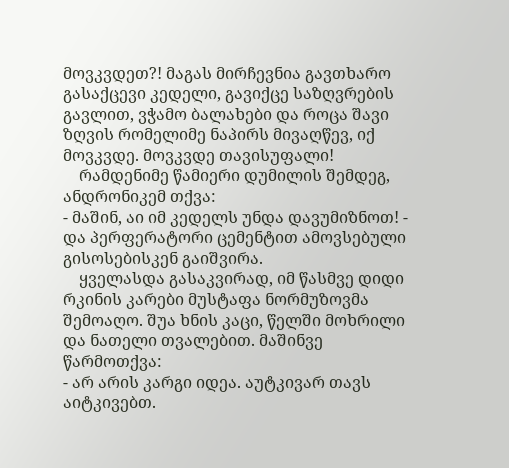მოვკვდეთ?! მაგას მირჩევნია გავთხარო გასაქცევი კედელი, გავიქცე საზღვრების გავლით, ვჭამო ბალახები და როცა შავი ზღვის რომელიმე ნაპირს მივაღწევ, იქ მოვკვდე. მოვკვდე თავისუფალი!
    რამდენიმე წამიერი დუმილის შემდეგ, ანდრონიკემ თქვა:
- მაშინ, აი იმ კედელს უნდა დავუმიზნოთ! - და პერფერატორი ცემენტით ამოვსებული გისოსებისკენ გაიშვირა.
    ყველასდა გასაკვირად, იმ წასმვე დიდი რკინის კარები მუსტაფა ნორმუზოვმა შემოაღო. შუა ხნის კაცი, წელში მოხრილი და ნათელი თვალებით. მაშინვე წარმოთქვა:
- არ არის კარგი იდეა. აუტკივარ თავს აიტკივებთ.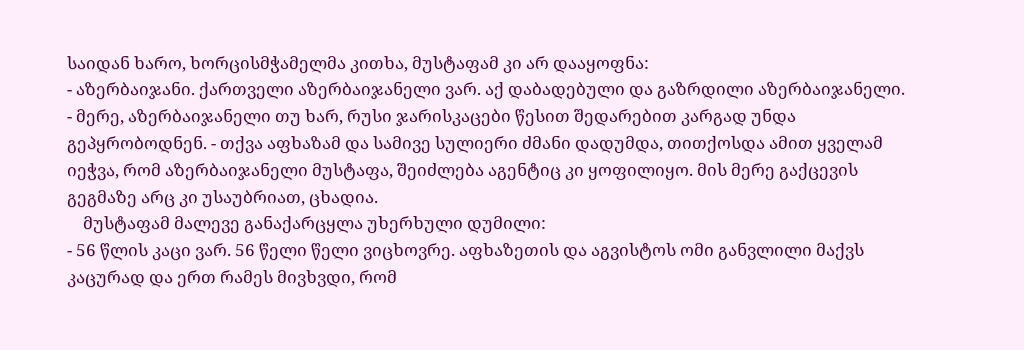საიდან ხარო, ხორცისმჭამელმა კითხა, მუსტაფამ კი არ დააყოფნა:
- აზერბაიჯანი. ქართველი აზერბაიჯანელი ვარ. აქ დაბადებული და გაზრდილი აზერბაიჯანელი.
- მერე, აზერბაიჯანელი თუ ხარ, რუსი ჯარისკაცები წესით შედარებით კარგად უნდა გეპყრობოდნენ. - თქვა აფხაზამ და სამივე სულიერი ძმანი დადუმდა, თითქოსდა ამით ყველამ იეჭვა, რომ აზერბაიჯანელი მუსტაფა, შეიძლება აგენტიც კი ყოფილიყო. მის მერე გაქცევის გეგმაზე არც კი უსაუბრიათ, ცხადია.
    მუსტაფამ მალევე განაქარცყლა უხერხული დუმილი:
- 56 წლის კაცი ვარ. 56 წელი წელი ვიცხოვრე. აფხაზეთის და აგვისტოს ომი განვლილი მაქვს კაცურად და ერთ რამეს მივხვდი, რომ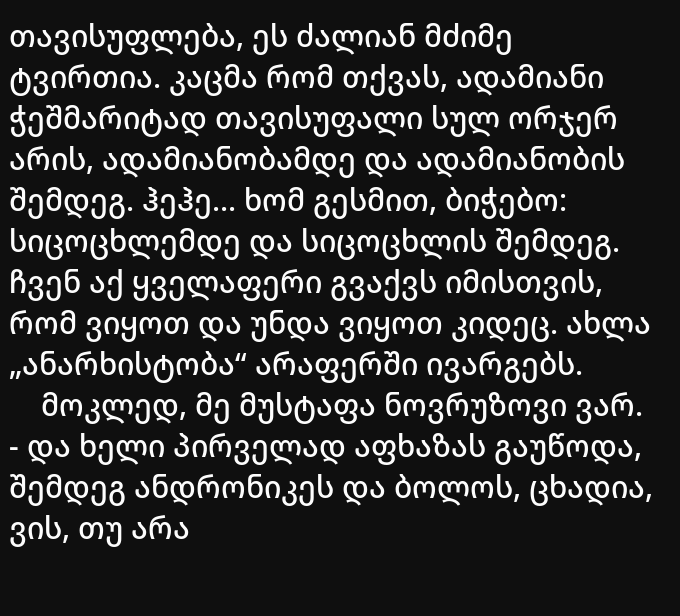თავისუფლება, ეს ძალიან მძიმე ტვირთია. კაცმა რომ თქვას, ადამიანი ჭეშმარიტად თავისუფალი სულ ორჯერ არის, ადამიანობამდე და ადამიანობის შემდეგ. ჰეჰე... ხომ გესმით, ბიჭებო: სიცოცხლემდე და სიცოცხლის შემდეგ. ჩვენ აქ ყველაფერი გვაქვს იმისთვის, რომ ვიყოთ და უნდა ვიყოთ კიდეც. ახლა „ანარხისტობა“ არაფერში ივარგებს.
    მოკლედ, მე მუსტაფა ნოვრუზოვი ვარ. - და ხელი პირველად აფხაზას გაუწოდა, შემდეგ ანდრონიკეს და ბოლოს, ცხადია, ვის, თუ არა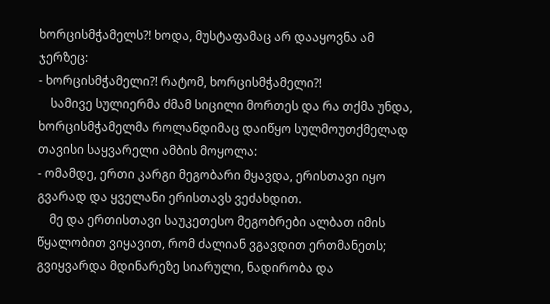ხორცისმჭამელს?! ხოდა, მუსტაფამაც არ დააყოვნა ამ ჯერზეც:
- ხორცისმჭამელი?! რატომ, ხორცისმჭამელი?!
    სამივე სულიერმა ძმამ სიცილი მორთეს და რა თქმა უნდა, ხორცისმჭამელმა როლანდიმაც დაიწყო სულმოუთქმელად თავისი საყვარელი ამბის მოყოლა:
- ომამდე, ერთი კარგი მეგობარი მყავდა, ერისთავი იყო გვარად და ყველანი ერისთავს ვეძახდით.
    მე და ერთისთავი საუკეთესო მეგობრები ალბათ იმის წყალობით ვიყავით, რომ ძალიან ვგავდით ერთმანეთს; გვიყვარდა მდინარეზე სიარული, ნადირობა და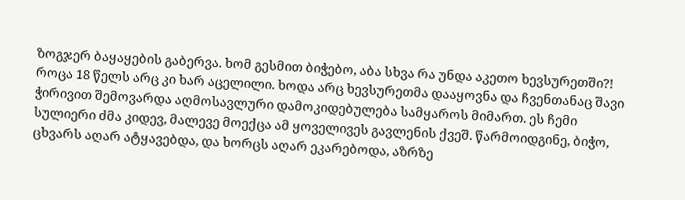ზოგჯერ ბაყაყების გაბერვა. ხომ გესმით ბიჭებო, აბა სხვა რა უნდა აკეთო ხევსურეთში?! როცა 18 წელს არც კი ხარ აცელილი. ხოდა არც ხევსურეთმა დააყოვნა და ჩვენთანაც შავი ჭირივით შემოვარდა აღმოსავლური დამოკიდებულება სამყაროს მიმართ. ეს ჩემი სულიერი ძმა კიდევ, მალევე მოექცა ამ ყოველივეს გავლენის ქვეშ. წარმოიდგინე, ბიჭო, ცხვარს აღარ ატყავებდა, და ხორცს აღარ ეკარებოდა, აზრზე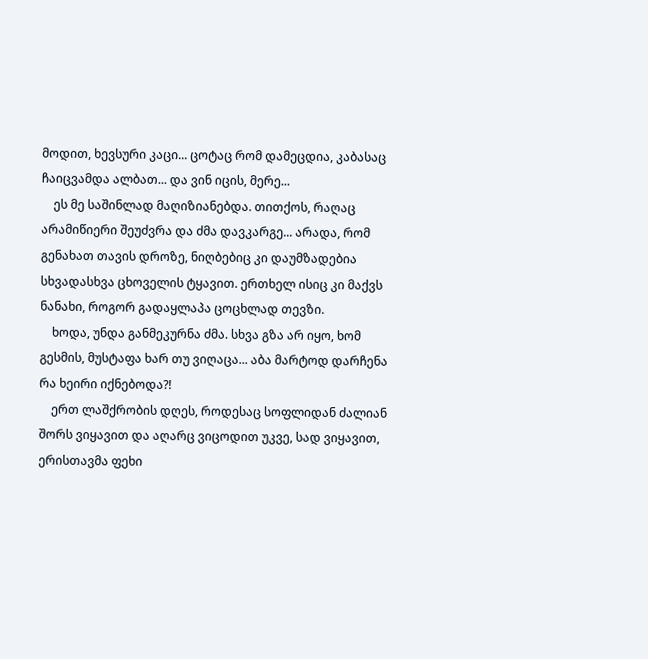მოდით, ხევსური კაცი... ცოტაც რომ დამეცდია, კაბასაც ჩაიცვამდა ალბათ... და ვინ იცის, მერე...
    ეს მე საშინლად მაღიზიანებდა. თითქოს, რაღაც არამიწიერი შეუძვრა და ძმა დავკარგე... არადა, რომ გენახათ თავის დროზე, ნიღბებიც კი დაუმზადებია სხვადასხვა ცხოველის ტყავით. ერთხელ ისიც კი მაქვს ნანახი, როგორ გადაყლაპა ცოცხლად თევზი.
    ხოდა, უნდა განმეკურნა ძმა. სხვა გზა არ იყო, ხომ გესმის, მუსტაფა ხარ თუ ვიღაცა... აბა მარტოდ დარჩენა რა ხეირი იქნებოდა?!
    ერთ ლაშქრობის დღეს, როდესაც სოფლიდან ძალიან შორს ვიყავით და აღარც ვიცოდით უკვე, სად ვიყავით, ერისთავმა ფეხი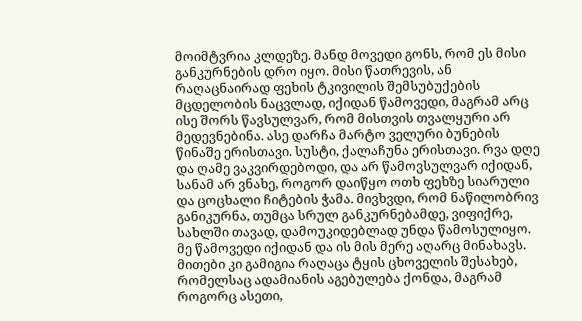მოიმტვრია კლდეზე. მანდ მოვედი გონს, რომ ეს მისი განკურნების დრო იყო. მისი წათრევის, ან რაღაცნაირად ფეხის ტკივილის შემსუბუქების მცდელობის ნაცვლად, იქიდან წამოვედი, მაგრამ არც ისე შორს წავსულვარ, რომ მისთვის თვალყური არ მედევნებინა. ასე დარჩა მარტო ველური ბუნების წინაშე ერისთავი. სუსტი, ქალაჩუნა ერისთავი. რვა დღე და ღამე ვაკვირდებოდი, და არ წამოვსულვარ იქიდან, სანამ არ ვნახე, როგორ დაიწყო ოთხ ფეხზე სიარული და ცოცხალი ჩიტების ჭამა. მივხვდი, რომ ნაწილობრივ განიკურნა, თუმცა სრულ განკურნებამდე, ვიფიქრე, სახლში თავად, დამოუკიდებლად უნდა წამოსულიყო. მე წამოვედი იქიდან და ის მის მერე აღარც მინახავს. მითები კი გამიგია რაღაცა ტყის ცხოველის შესახებ, რომელსაც ადამიანის აგებულება ქონდა, მაგრამ როგორც ასეთი,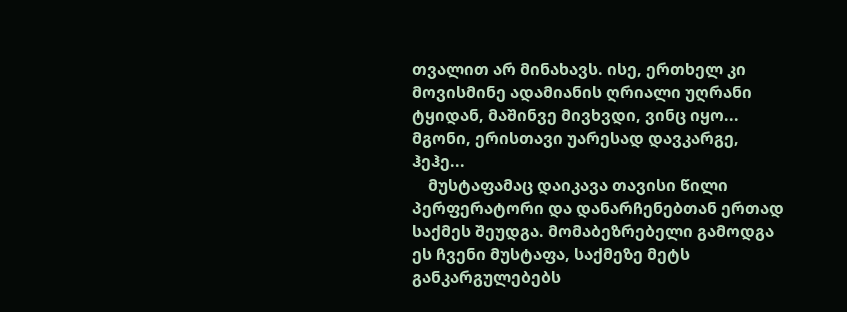თვალით არ მინახავს. ისე, ერთხელ კი მოვისმინე ადამიანის ღრიალი უღრანი ტყიდან, მაშინვე მივხვდი, ვინც იყო... მგონი, ერისთავი უარესად დავკარგე, ჰეჰე...
    მუსტაფამაც დაიკავა თავისი წილი პერფერატორი და დანარჩენებთან ერთად საქმეს შეუდგა. მომაბეზრებელი გამოდგა ეს ჩვენი მუსტაფა, საქმეზე მეტს განკარგულებებს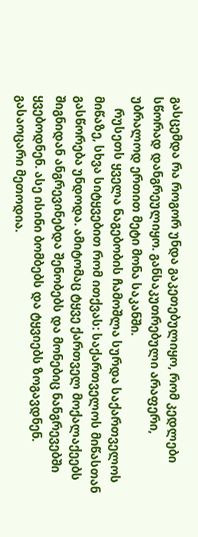გასცემდა რა როგორ უნდა გაკეთებულიყო, რომ კედლები სწორად დანგრეულიყო. განსაკუთრებული არაფერი, უბრალოდ ერთით მეტი მონა საკანში.
    რუსეთს ყველა ნაგებობის ჩამოშლა სურდა საქართველოს მიწაზე, სხვა სიტყვებით რომ ითქვას: საქართველოს მიწასთან გასწორება უნდოდა. ამიტომაც ტყვე ქართველ მოქალაქეებს შიგნიდან ანგრევინებდა შენობებს და მონებიც ნანგრევებში ყვებოდნენ. ასე ისინი ბომბებს და ტყვიებს ზოგავდნენ. გასაოცარი მეთოდია.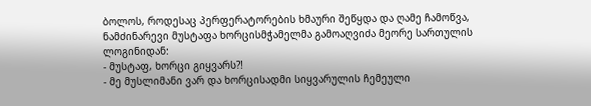ბოლოს, როდესაც პერფერატორების ხმაური შეწყდა და ღამე ჩამოწვა, ნამძინარევი მუსტაფა ხორცისმჭამელმა გამოაღვიძა მეორე სართულის ლოგინიდან:
- მუსტაფ, ხორცი გიყვარს?!
- მე მუსლიმანი ვარ და ხორცისადმი სიყვარულის ჩემეული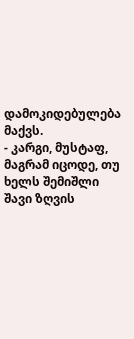დამოკიდებულება მაქვს.
- კარგი, მუსტაფ, მაგრამ იცოდე, თუ ხელს შემიშლი შავი ზღვის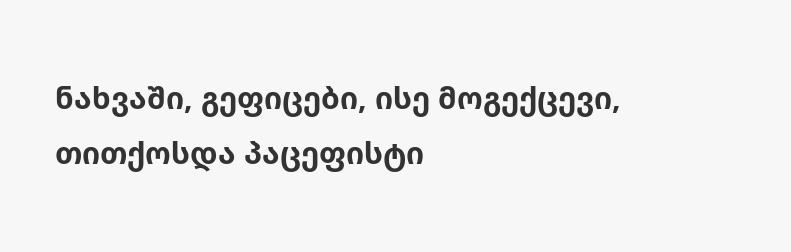ნახვაში, გეფიცები, ისე მოგექცევი, თითქოსდა პაცეფისტი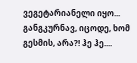ვეგეტარიანელი იყო... განგკურნავ, იცოდე, ხომ გესმის, არა?! ჰე ჰე....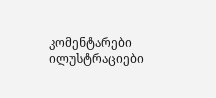კომენტარები ილუსტრაციები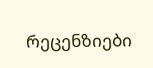რეცენზიები